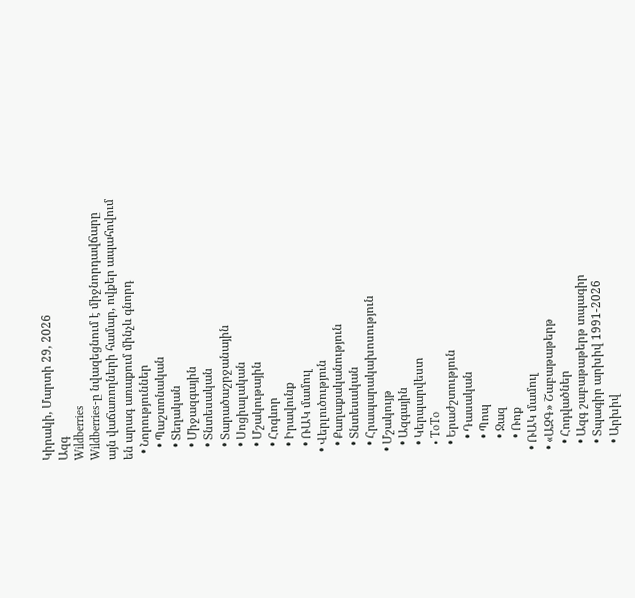Կիրակի, Մարտի 29, 2026
Ազգ
Wildberries
Wildberries-ը նվազեցնում է միջնորդավճարը այն վաճառողների համար, ովքեր ապահովում են արագ առաքում մինչև գնորդ
  • Նորություններ
    • Պաշտոնական
    • Տեղական
    • Միջազգային
    • Տնտեսական
    • Տարածաշրջանային
    • Սոցիալական
    • Մշակութային
    • Հոգևոր
    • Իրավունք
    • ՌԱԿ մամուլ
  • Վերլուծություն
    • Քաղաքականություն
    • Տնտեսական
    • Հրապարակախոսություն
  • Մշակույթ
    • Ազգային
    • Կերպարվեստ
    • ToTo
    • Երաժշտություն
      • Դասական
      • Պոպ
      • Ջազ
      • Ռոք
  • ՌԱԿ մամուլ
  • «ԱԶԳ» Շաբաթաթերթ
    • Հոդվածներ
    • Ազգ շաբաթաթերթ տպագիր
    • Տպագիր արխիվ 1991-2026
    • Արխիվ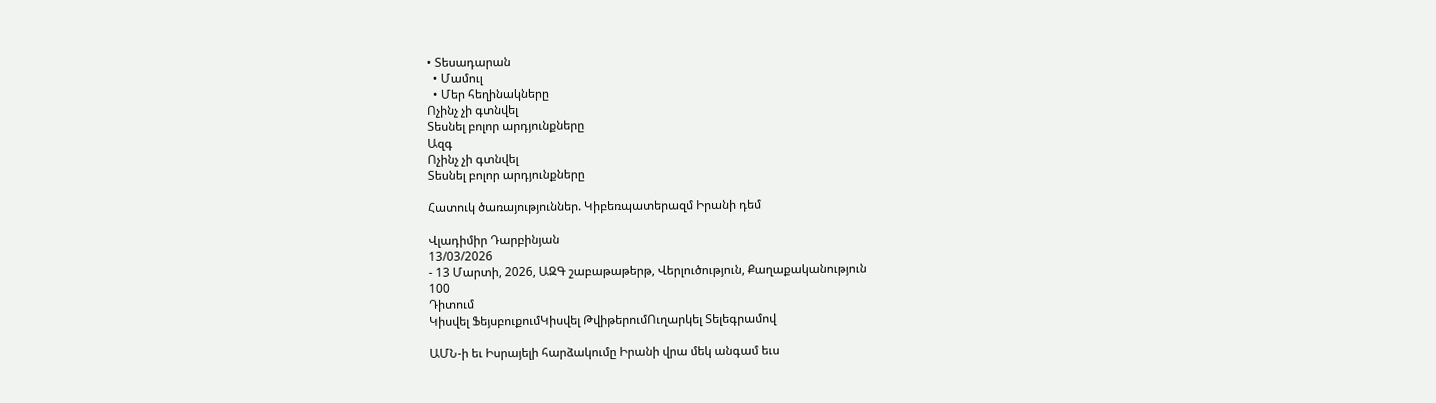• Տեսադարան
  • Մամուլ
  • Մեր հեղինակները
Ոչինչ չի գտնվել
Տեսնել բոլոր արդյունքները
Ազգ
Ոչինչ չի գտնվել
Տեսնել բոլոր արդյունքները

Հատուկ ծառայություններ. Կիբեռպատերազմ Իրանի դեմ

Վլադիմիր Դարբինյան
13/03/2026
- 13 Մարտի, 2026, ԱԶԳ շաբաթաթերթ, Վերլուծություն, Քաղաքականություն
100
Դիտում
Կիսվել ՖեյսբուքումԿիսվել ԹվիթերումՈւղարկել Տելեգրամով

ԱՄՆ-ի եւ Իսրայելի հարձակումը Իրանի վրա մեկ անգամ եւս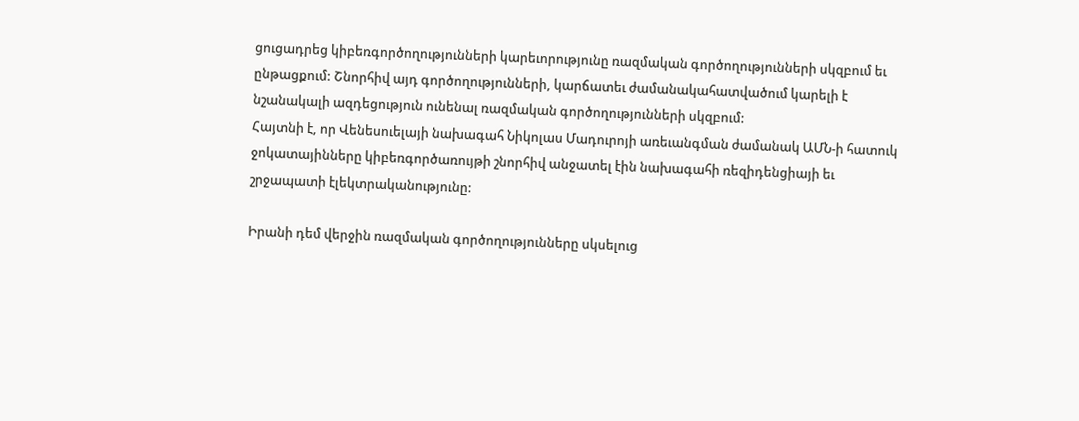ցուցադրեց կիբեռգործողությունների կարեւորությունը ռազմական գործողությունների սկզբում եւ ընթացքում: Շնորհիվ այդ գործողությունների, կարճատեւ ժամանակահատվածում կարելի է նշանակալի ազդեցություն ունենալ ռազմական գործողությունների սկզբում:
Հայտնի է, որ Վենեսուելայի նախագահ Նիկոլաս Մադուրոյի առեւանգման ժամանակ ԱՄՆ-ի հատուկ ջոկատայինները կիբեռգործառույթի շնորհիվ անջատել էին նախագահի ռեզիդենցիայի եւ  շրջապատի էլեկտրականությունը:

Իրանի դեմ վերջին ռազմական գործողությունները սկսելուց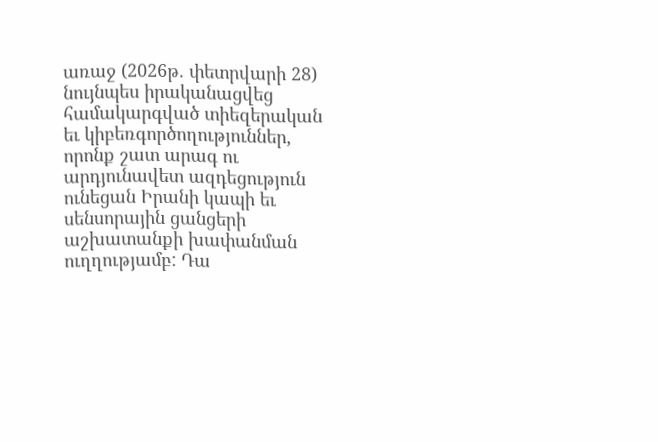առաջ (2026թ. փետրվարի 28) նույնպես իրականացվեց համակարգված տիեզերական եւ կիբեռգործողություններ, որոնք շատ արագ ու արդյունավետ ազդեցություն ունեցան Իրանի կապի եւ սենսորային ցանցերի աշխատանքի խափանման ուղղությամբ: Դա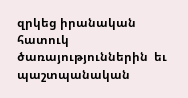զրկեց իրանական հատուկ ծառայություններին  եւ  պաշտպանական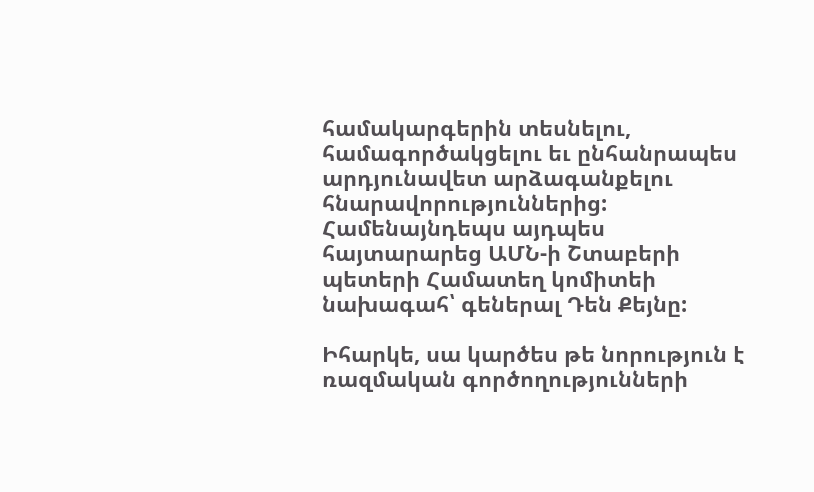համակարգերին տեսնելու, համագործակցելու եւ ընհանրապես արդյունավետ արձագանքելու հնարավորություններից: Համենայնդեպս այդպես հայտարարեց ԱՄՆ-ի Շտաբերի պետերի Համատեղ կոմիտեի նախագահ՝ գեներալ Դեն Քեյնը:

Իհարկե, սա կարծես թե նորություն է ռազմական գործողությունների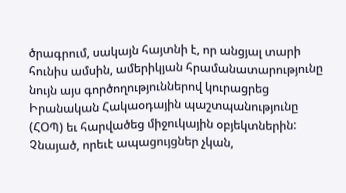ծրագրում, սակայն հայտնի է, որ անցյալ տարի հունիս ամսին, ամերիկյան հրամանատարությունը նույն այս գործողություններով կուրացրեց Իրանական Հակաօդային պաշտպանությունը (ՀՕՊ) եւ հարվածեց միջուկային օբյեկտներին: Չնայած, որեւէ ապացույցներ չկան,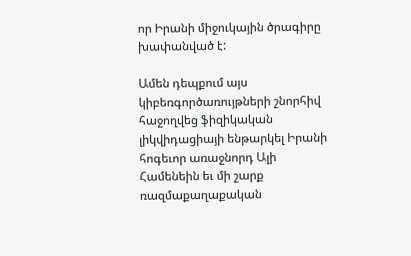որ Իրանի միջուկային ծրագիրը խափանված է:

Ամեն դեպքում այս կիբեռգործառույթների շնորհիվ հաջողվեց ֆիզիկական լիկվիդացիայի ենթարկել Իրանի հոգեւոր առաջնորդ Ալի Համենեին եւ մի շարք ռազմաքաղաքական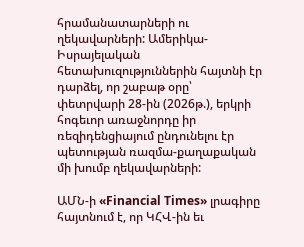հրամանատարների ու ղեկավարների: Ամերիկա-Իսրայելական հետախուզություններին հայտնի էր դարձել, որ շաբաթ օրը՝ փետրվարի 28-ին (2026թ.), երկրի հոգեւոր առաջնորդը իր ռեզիդենցիայում ընդունելու էր պետության ռազմա-քաղաքական մի խումբ ղեկավարների:

ԱՄՆ-ի «Financial Times» լրագիրը հայտնում է, որ ԿՀՎ-ին եւ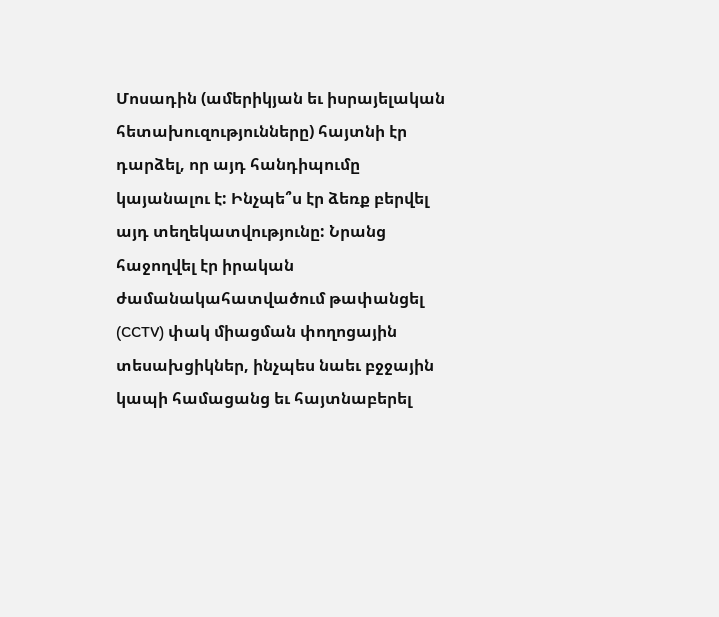Մոսադին (ամերիկյան եւ իսրայելական հետախուզությունները) հայտնի էր դարձել, որ այդ հանդիպումը կայանալու է: Ինչպե՞ս էր ձեռք բերվել այդ տեղեկատվությունը: Նրանց հաջողվել էր իրական ժամանակահատվածում թափանցել (CCTV) փակ միացման փողոցային տեսախցիկներ, ինչպես նաեւ բջջային կապի համացանց եւ հայտնաբերել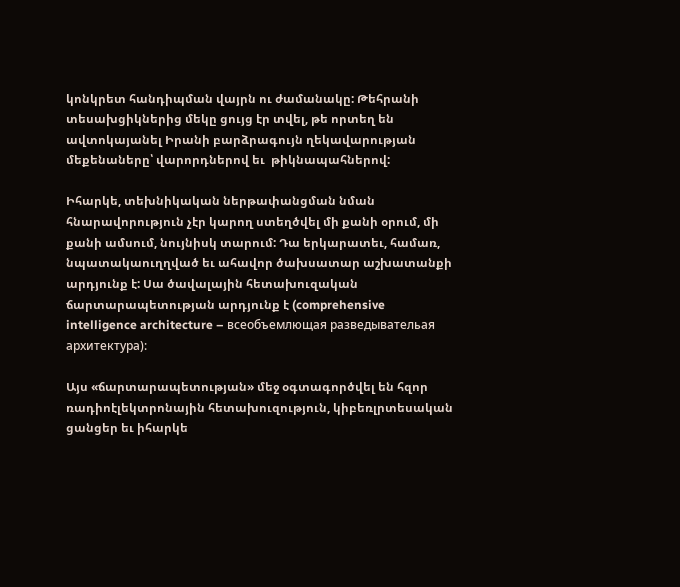կոնկրետ հանդիպման վայրն ու ժամանակը: Թեհրանի տեսախցիկներից մեկը ցույց էր տվել, թե որտեղ են ավտոկայանել Իրանի բարձրագույն ղեկավարության մեքենաները՝ վարորդներով եւ  թիկնապահներով:

Իհարկե, տեխնիկական ներթափանցման նման հնարավորություն չէր կարող ստեղծվել մի քանի օրում, մի քանի ամսում, նույնիսկ տարում: Դա երկարատեւ, համառ, նպատակաուղղված եւ ահավոր ծախսատար աշխատանքի արդյունք է: Սա ծավալային հետախուզական ճարտարապետության արդյունք է (comprehensive intelligence architecture – всеобъемлющая разведывательая архитектура):

Այս «ճարտարապետության» մեջ օգտագործվել են հզոր ռադիոէլեկտրոնային հետախուզություն, կիբեռլրտեսական ցանցեր եւ իհարկե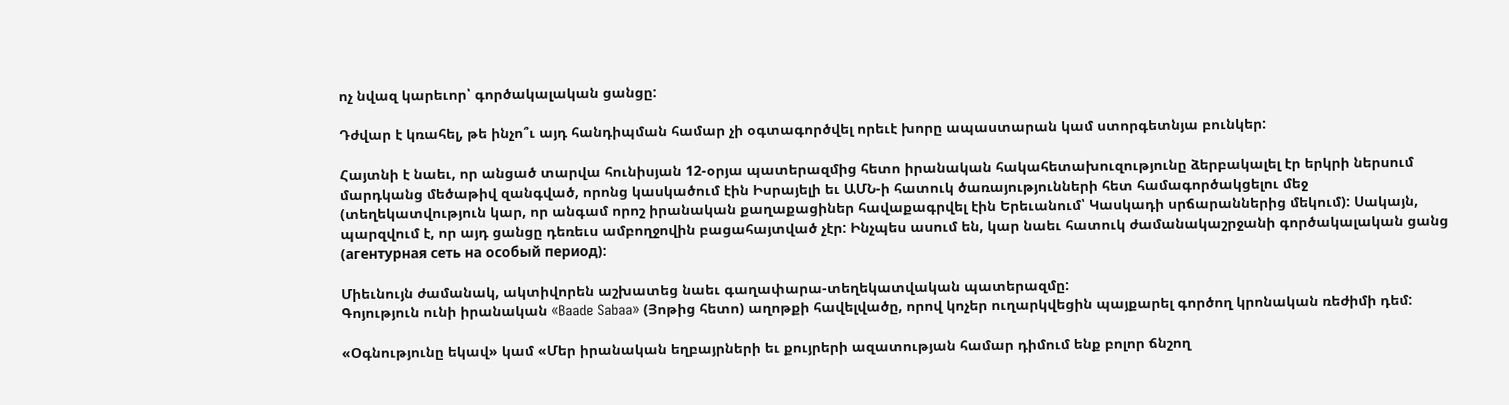ոչ նվազ կարեւոր՝ գործակալական ցանցը:

Դժվար է կռահել, թե ինչո՞ւ այդ հանդիպման համար չի օգտագործվել որեւէ խորը ապաստարան կամ ստորգետնյա բունկեր:

Հայտնի է նաեւ, որ անցած տարվա հունիսյան 12-օրյա պատերազմից հետո իրանական հակահետախուզությունը ձերբակալել էր երկրի ներսում մարդկանց մեծաթիվ զանգված, որոնց կասկածում էին Իսրայելի եւ ԱՄՆ-ի հատուկ ծառայությունների հետ համագործակցելու մեջ (տեղեկատվություն կար, որ անգամ որոշ իրանական քաղաքացիներ հավաքագրվել էին Երեւանում՝ Կասկադի սրճարաններից մեկում): Սակայն, պարզվում է, որ այդ ցանցը դեռեւս ամբողջովին բացահայտված չէր: Ինչպես ասում են, կար նաեւ հատուկ ժամանակաշրջանի գործակալական ցանց (агентурная сеть на особый период):

Միեւնույն ժամանակ, ակտիվորեն աշխատեց նաեւ գաղափարա-տեղեկատվական պատերազմը:
Գոյություն ունի իրանական «Baade Sabaa» (Յոթից հետո) աղոթքի հավելվածը, որով կոչեր ուղարկվեցին պայքարել գործող կրոնական ռեժիմի դեմ:

«Օգնությունը եկավ» կամ «Մեր իրանական եղբայրների եւ քույրերի ազատության համար դիմում ենք բոլոր ճնշող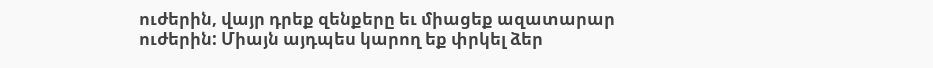ուժերին, վայր դրեք զենքերը եւ միացեք ազատարար ուժերին: Միայն այդպես կարող եք փրկել ձեր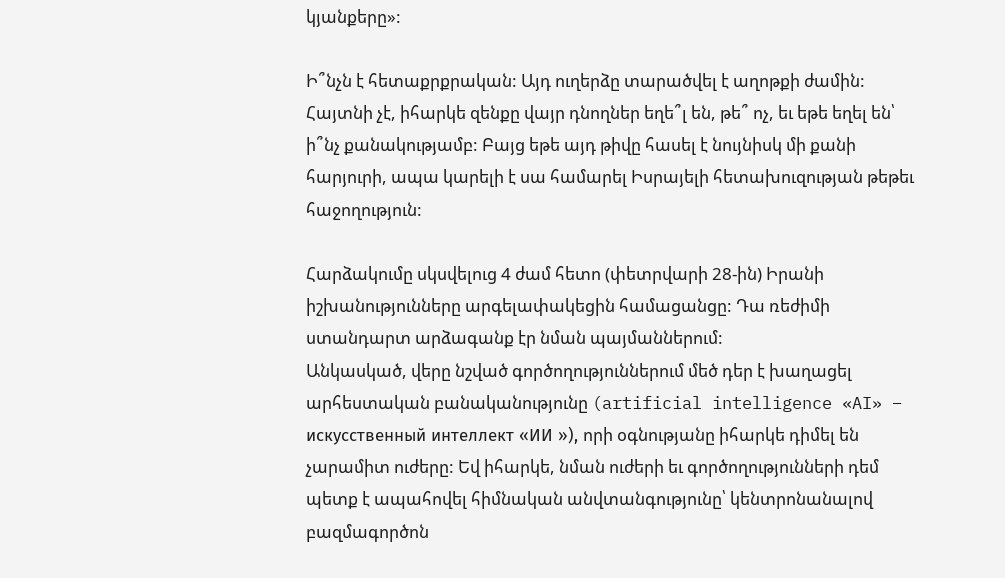կյանքերը»:

Ի՞նչն է հետաքրքրական: Այդ ուղերձը տարածվել է աղոթքի ժամին: Հայտնի չէ, իհարկե զենքը վայր դնողներ եղե՞լ են, թե՞ ոչ, եւ եթե եղել են՝ ի՞նչ քանակությամբ: Բայց եթե այդ թիվը հասել է նույնիսկ մի քանի հարյուրի, ապա կարելի է սա համարել Իսրայելի հետախուզության թեթեւ հաջողություն:

Հարձակումը սկսվելուց 4 ժամ հետո (փետրվարի 28-ին) Իրանի իշխանությունները արգելափակեցին համացանցը: Դա ռեժիմի ստանդարտ արձագանք էր նման պայմաններում:
Անկասկած, վերը նշված գործողություններում մեծ դեր է խաղացել արհեստական բանականությունը (artificial intelligence «AI» –  искусственный интеллект «ИИ »), որի օգնությանը իհարկե դիմել են չարամիտ ուժերը: Եվ իհարկե, նման ուժերի եւ գործողությունների դեմ պետք է ապահովել հիմնական անվտանգությունը՝ կենտրոնանալով բազմագործոն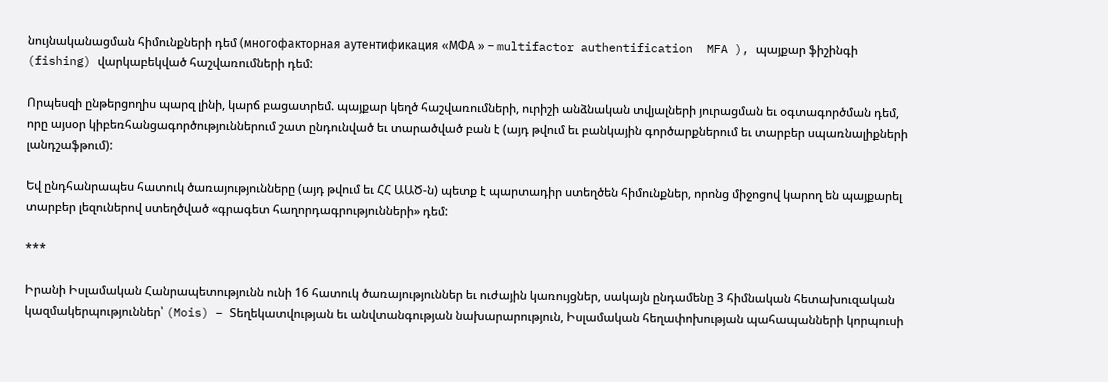նույնականացման հիմունքների դեմ (многофакторная аутентификация «МФА » – multifactor authentification  MFA ), պայքար ֆիշինգի (fishing) վարկաբեկված հաշվառումների դեմ:

Որպեսզի ընթերցողիս պարզ լինի, կարճ բացատրեմ. պայքար կեղծ հաշվառումների, ուրիշի անձնական տվյալների յուրացման եւ օգտագործման դեմ, որը այսօր կիբեռհանցագործություններում շատ ընդունված եւ տարածված բան է (այդ թվում եւ բանկային գործարքներում եւ տարբեր սպառնալիքների լանդշաֆթում):

Եվ ընդհանրապես հատուկ ծառայությունները (այդ թվում եւ ՀՀ ԱԱԾ-ն) պետք է պարտադիր ստեղծեն հիմունքներ, որոնց միջոցով կարող են պայքարել տարբեր լեզուներով ստեղծված «գրագետ հաղորդագրությունների» դեմ:

***

Իրանի Իսլամական Հանրապետությունն ունի 16 հատուկ ծառայություններ եւ ուժային կառույցներ, սակայն ընդամենը 3 հիմնական հետախուզական կազմակերպություններ՝ (Mois) – Տեղեկատվության եւ անվտանգության նախարարություն, Իսլամական հեղափոխության պահապանների կորպուսի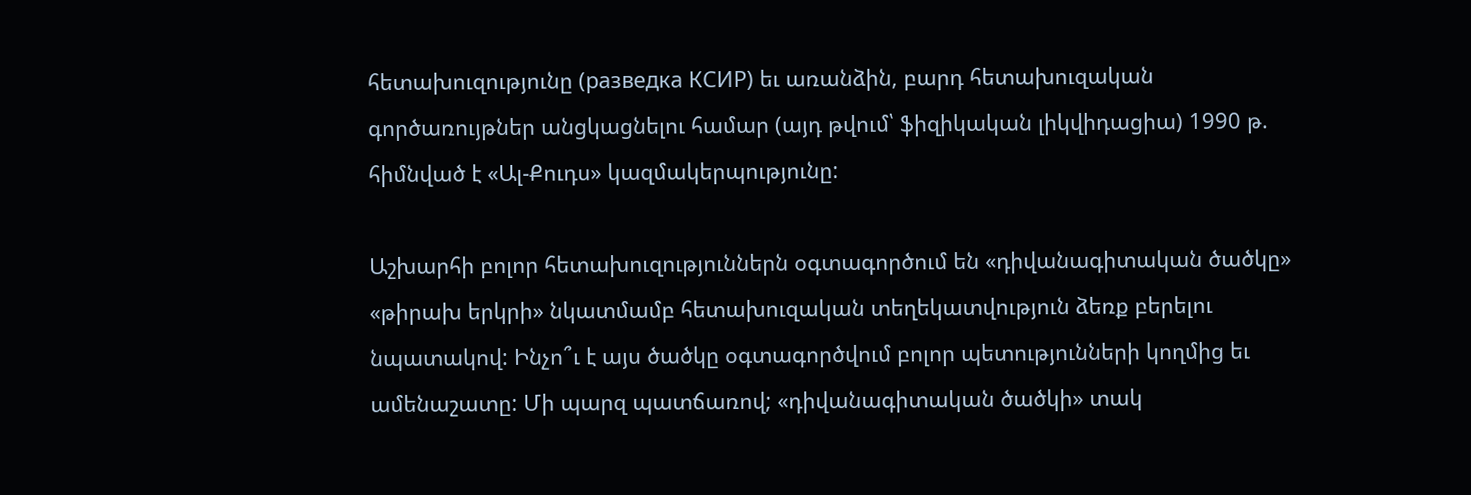հետախուզությունը (разведка КСИР) եւ առանձին, բարդ հետախուզական գործառույթներ անցկացնելու համար (այդ թվում՝ ֆիզիկական լիկվիդացիա) 1990 թ. հիմնված է «Ալ-Քուդս» կազմակերպությունը:

Աշխարհի բոլոր հետախուզություններն օգտագործում են «դիվանագիտական ծածկը» «թիրախ երկրի» նկատմամբ հետախուզական տեղեկատվություն ձեռք բերելու նպատակով: Ինչո՞ւ է այս ծածկը օգտագործվում բոլոր պետությունների կողմից եւ ամենաշատը: Մի պարզ պատճառով; «դիվանագիտական ծածկի» տակ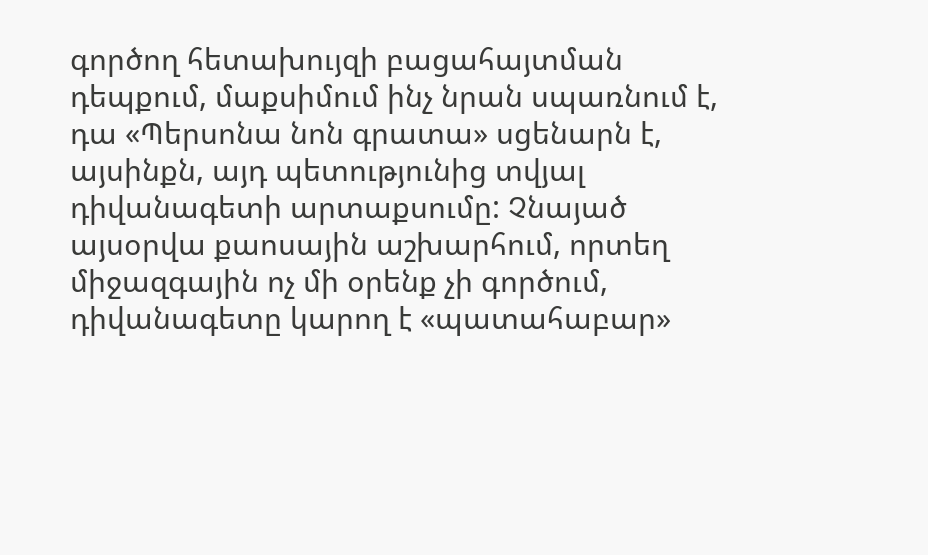գործող հետախույզի բացահայտման դեպքում, մաքսիմում ինչ նրան սպառնում է, դա «Պերսոնա նոն գրատա» սցենարն է, այսինքն, այդ պետությունից տվյալ դիվանագետի արտաքսումը: Չնայած այսօրվա քաոսային աշխարհում, որտեղ միջազգային ոչ մի օրենք չի գործում, դիվանագետը կարող է «պատահաբար»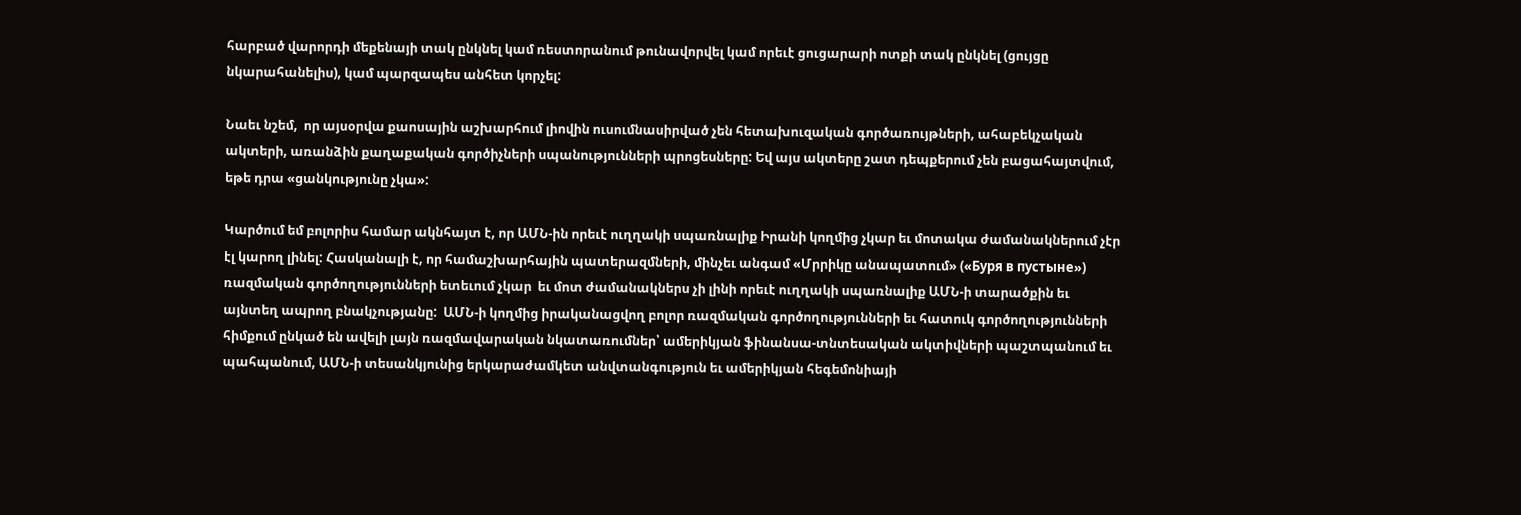հարբած վարորդի մեքենայի տակ ընկնել կամ ռեստորանում թունավորվել կամ որեւէ ցուցարարի ոտքի տակ ընկնել (ցույցը նկարահանելիս), կամ պարզապես անհետ կորչել:

Նաեւ նշեմ,  որ այսօրվա քաոսային աշխարհում լիովին ուսումնասիրված չեն հետախուզական գործառույթների, ահաբեկչական ակտերի, առանձին քաղաքական գործիչների սպանությունների պրոցեսները: Եվ այս ակտերը շատ դեպքերում չեն բացահայտվում, եթե դրա «ցանկությունը չկա»:

Կարծում եմ բոլորիս համար ակնհայտ է, որ ԱՄՆ-ին որեւէ ուղղակի սպառնալիք Իրանի կողմից չկար եւ մոտակա ժամանակներում չէր էլ կարող լինել: Հասկանալի է, որ համաշխարհային պատերազմների, մինչեւ անգամ «Մրրիկը անապատում» («Буря в пустыне») ռազմական գործողությունների ետեւում չկար  եւ մոտ ժամանակներս չի լինի որեւէ ուղղակի սպառնալիք ԱՄՆ-ի տարածքին եւ այնտեղ ապրող բնակչությանը:  ԱՄՆ-ի կողմից իրականացվող բոլոր ռազմական գործողությունների եւ հատուկ գործողությունների հիմքում ընկած են ավելի լայն ռազմավարական նկատառումներ՝ ամերիկյան ֆինանսա-տնտեսական ակտիվների պաշտպանում եւ պահպանում, ԱՄՆ-ի տեսանկյունից երկարաժամկետ անվտանգություն եւ ամերիկյան հեգեմոնիայի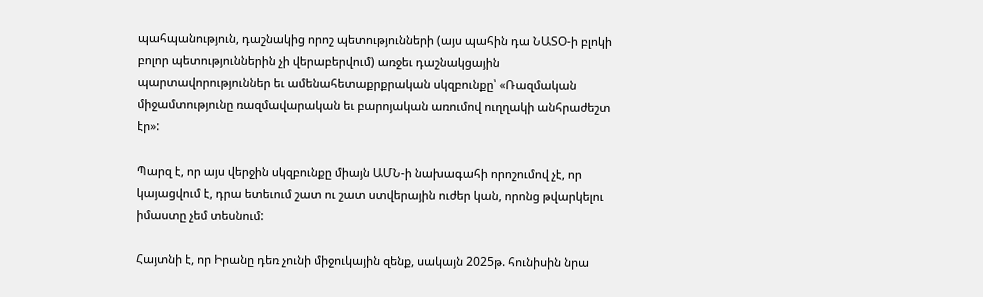պահպանություն, դաշնակից որոշ պետությունների (այս պահին դա ՆԱՏՕ-ի բլոկի բոլոր պետություններին չի վերաբերվում) առջեւ դաշնակցային պարտավորություններ եւ ամենահետաքրքրական սկզբունքը՝ «Ռազմական միջամտությունը ռազմավարական եւ բարոյական առումով ուղղակի անհրաժեշտ էր»:

Պարզ է, որ այս վերջին սկզբունքը միայն ԱՄՆ-ի նախագահի որոշումով չէ, որ կայացվում է, դրա ետեւում շատ ու շատ ստվերային ուժեր կան, որոնց թվարկելու իմաստը չեմ տեսնում:

Հայտնի է, որ Իրանը դեռ չունի միջուկային զենք, սակայն 2025թ. հունիսին նրա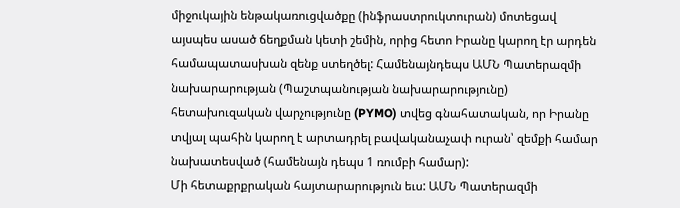միջուկային ենթակառուցվածքը (ինֆրաստրուկտուրան) մոտեցավ այսպես ասած ճեղքման կետի շեմին, որից հետո Իրանը կարող էր արդեն համապատասխան զենք ստեղծել: Համենայնդեպս ԱՄՆ Պատերազմի նախարարության (Պաշտպանության նախարարությունը) հետախուզական վարչությունը (PYMO) տվեց գնահատական, որ Իրանը տվյալ պահին կարող է արտադրել բավականաչափ ուրան՝ զեմքի համար նախատեսված (համենայն դեպս 1 ռումբի համար):
Մի հետաքրքրական հայտարարություն եւս: ԱՄՆ Պատերազմի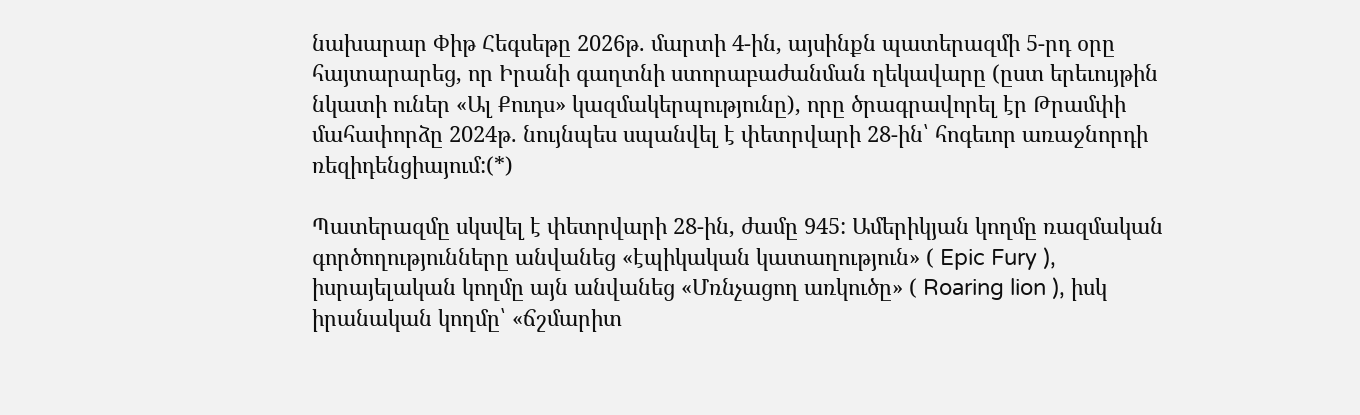նախարար Փիթ Հեգսեթը 2026թ. մարտի 4-ին, այսինքն պատերազմի 5-րդ օրը հայտարարեց, որ Իրանի գաղտնի ստորաբաժանման ղեկավարը (ըստ երեւույթին նկատի ուներ «Ալ Քուդս» կազմակերպությունը), որը ծրագրավորել էր Թրամփի մահափորձը 2024թ. նույնպես սպանվել է փետրվարի 28-ին՝ հոգեւոր առաջնորդի ռեզիդենցիայում:(*)

Պատերազմը սկսվել է փետրվարի 28-ին, ժամը 945: Ամերիկյան կողմը ռազմական գործողությունները անվանեց «էպիկական կատաղություն» ( Epic Fury ), իսրայելական կողմը այն անվանեց «Մռնչացող առկուծը» ( Roaring lion ), իսկ իրանական կողմը՝ «ճշմարիտ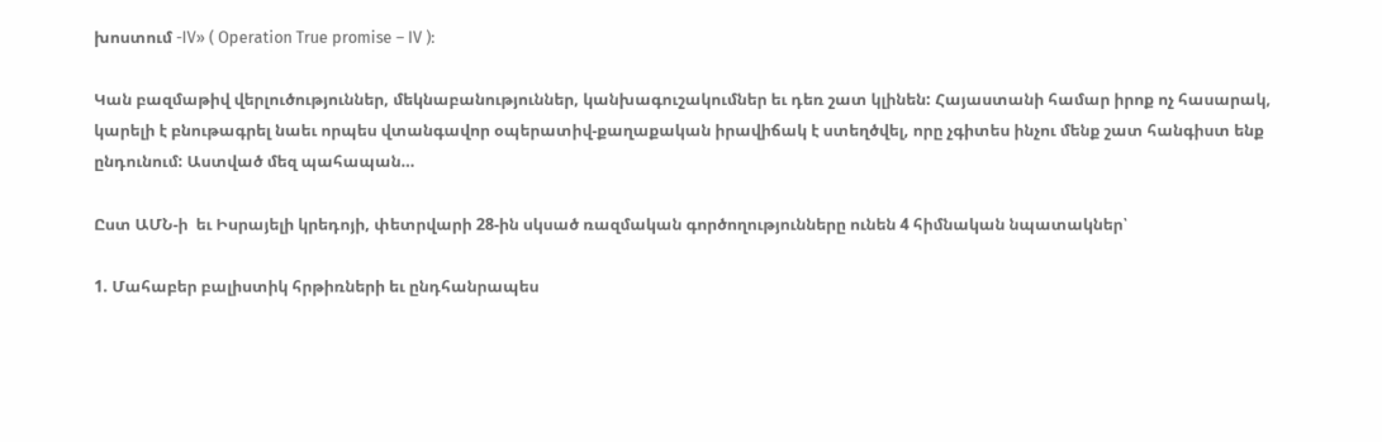խոստում -IV» ( Operation True promise – IV ):

Կան բազմաթիվ վերլուծություններ, մեկնաբանություններ, կանխագուշակումներ եւ դեռ շատ կլինեն: Հայաստանի համար իրոք ոչ հասարակ, կարելի է բնութագրել նաեւ որպես վտանգավոր օպերատիվ-քաղաքական իրավիճակ է ստեղծվել, որը չգիտես ինչու մենք շատ հանգիստ ենք ընդունում: Աստված մեզ պահապան…

Ըստ ԱՄՆ-ի  եւ Իսրայելի կրեդոյի, փետրվարի 28-ին սկսած ռազմական գործողությունները ունեն 4 հիմնական նպատակներ՝

1. Մահաբեր բալիստիկ հրթիռների եւ ընդհանրապես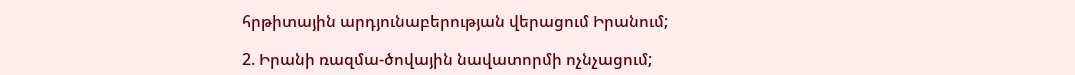հրթիտային արդյունաբերության վերացում Իրանում;

2. Իրանի ռազմա-ծովային նավատորմի ոչնչացում;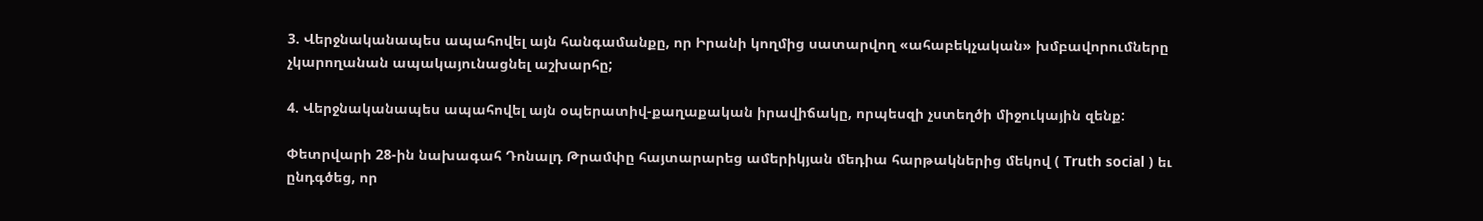3. Վերջնականապես ապահովել այն հանգամանքը, որ Իրանի կողմից սատարվող «ահաբեկչական» խմբավորումները չկարողանան ապակայունացնել աշխարհը;

4. Վերջնականապես ապահովել այն օպերատիվ-քաղաքական իրավիճակը, որպեսզի չստեղծի միջուկային զենք:

Փետրվարի 28-ին նախագահ Դոնալդ Թրամփը հայտարարեց ամերիկյան մեդիա հարթակներից մեկով ( Truth social ) եւ ընդգծեց, որ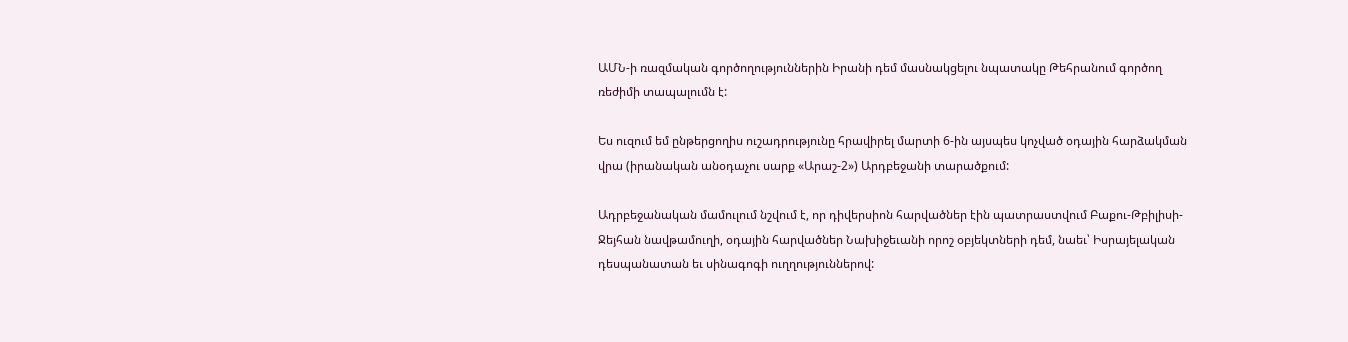ԱՄՆ-ի ռազմական գործողություններին Իրանի դեմ մասնակցելու նպատակը Թեհրանում գործող ռեժիմի տապալումն է:

Ես ուզում եմ ընթերցողիս ուշադրությունը հրավիրել մարտի 6-ին այսպես կոչված օդային հարձակման վրա (իրանական անօդաչու սարք «Արաշ-2») Արդբեջանի տարածքում:

Ադրբեջանական մամուլում նշվում է, որ դիվերսիոն հարվածներ էին պատրաստվում Բաքու-Թբիլիսի-Ջեյհան նավթամուղի, օդային հարվածներ Նախիջեւանի որոշ օբյեկտների դեմ, նաեւ՝ Իսրայելական դեսպանատան եւ սինագոգի ուղղություններով: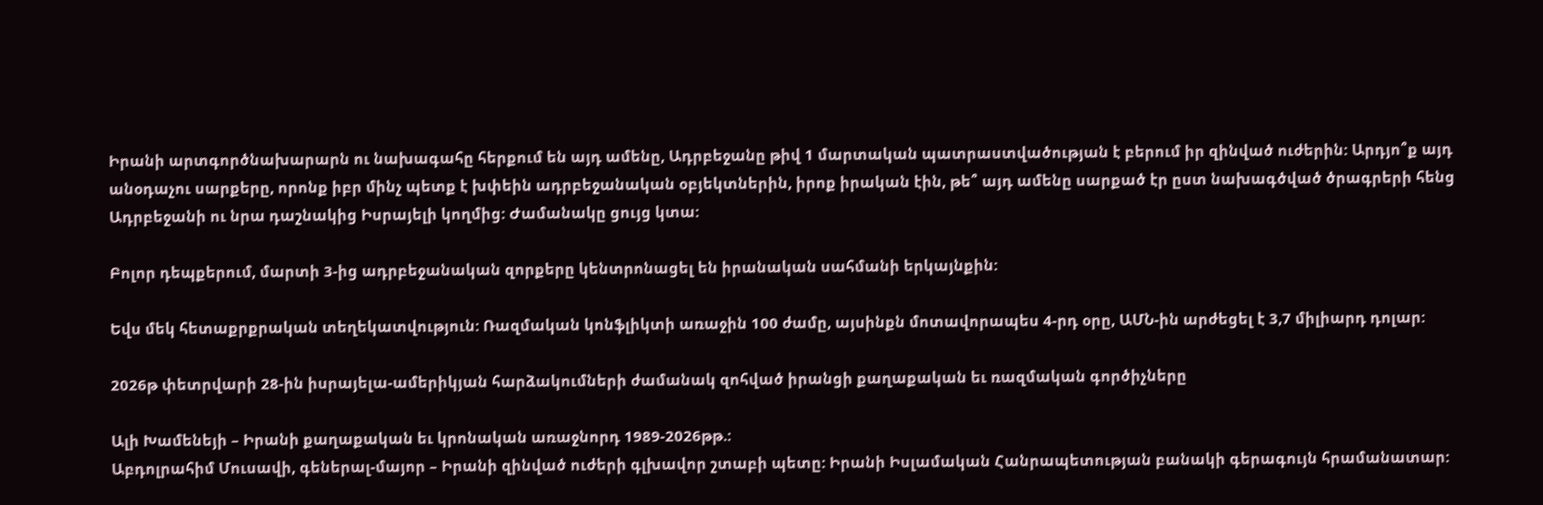Իրանի արտգործնախարարն ու նախագահը հերքում են այդ ամենը, Ադրբեջանը թիվ 1 մարտական պատրաստվածության է բերում իր զինված ուժերին: Արդյո՞ք այդ անօդաչու սարքերը, որոնք իբր մինչ պետք է խփեին ադրբեջանական օբյեկտներին, իրոք իրական էին, թե՞ այդ ամենը սարքած էր ըստ նախագծված ծրագրերի հենց Ադրբեջանի ու նրա դաշնակից Իսրայելի կողմից: Ժամանակը ցույց կտա:

Բոլոր դեպքերում, մարտի 3-ից ադրբեջանական զորքերը կենտրոնացել են իրանական սահմանի երկայնքին:

Եվս մեկ հետաքրքրական տեղեկատվություն: Ռազմական կոնֆլիկտի առաջին 100 ժամը, այսինքն մոտավորապես 4-րդ օրը, ԱՄՆ-ին արժեցել է 3,7 միլիարդ դոլար:

2026թ փետրվարի 28-ին իսրայելա-ամերիկյան հարձակումների ժամանակ զոհված իրանցի քաղաքական եւ ռազմական գործիչները

Ալի Խամենեյի – Իրանի քաղաքական եւ կրոնական առաջնորդ 1989-2026թթ.:
Աբդոլրահիմ Մուսավի, գեներալ-մայոր – Իրանի զինված ուժերի գլխավոր շտաբի պետը: Իրանի Իսլամական Հանրապետության բանակի գերագույն հրամանատար: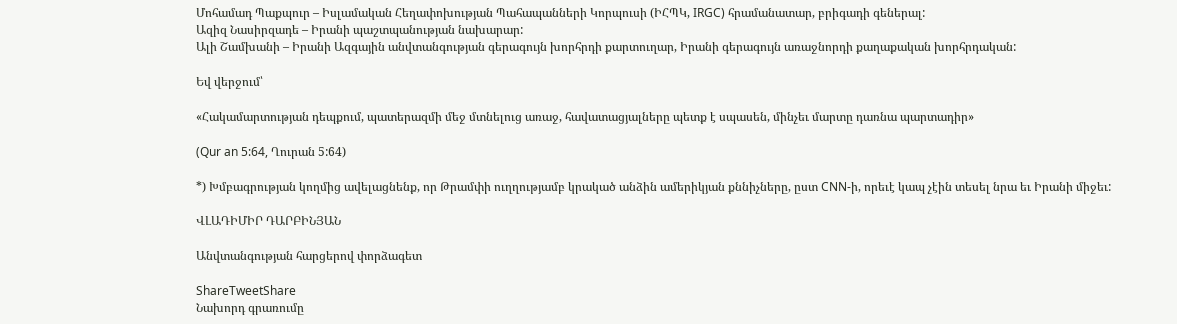Մոհամադ Պաքպուր – Իսլամական Հեղափոխության Պահապանների Կորպուսի (ԻՀՊԿ, IRGC) հրամանատար, բրիգադի գեներալ:
Ազիզ Նասիրզադե – Իրանի պաշտպանության նախարար:
Ալի Շամխանի – Իրանի Ազգային անվտանգության գերագույն խորհրդի քարտուղար, Իրանի գերագույն առաջնորդի քաղաքական խորհրդական:

Եվ վերջում՝

«Հակամարտության դեպքում, պատերազմի մեջ մտնելուց առաջ, հավատացյալները պետք է սպասեն, մինչեւ մարտը դառնա պարտադիր»

(Qur an 5:64, Ղուրան 5:64)

*) Խմբագրության կողմից ավելացնենք, որ Թրամփի ուղղությամբ կրակած անձին ամերիկյան քննիչները, ըստ CNN-ի, որեւէ կապ չէին տեսել նրա եւ Իրանի միջեւ:

ՎԼԱԴԻՄԻՐ ԴԱՐԲԻՆՅԱՆ

Անվտանգության հարցերով փորձագետ

ShareTweetShare
Նախորդ գրառումը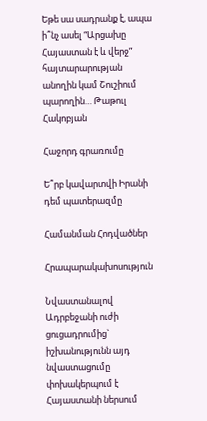Եթե սա սադրանք է, ապա ի՞նչ ասել “Արցախը Հայաստան է և վերջ” հայտարարության անողին կամ Շուշիում պարողին… Թաթուլ Հակոբյան

Հաջորդ գրառումը

Ե՞րբ կավարտվի Իրանի դեմ պատերազմը

Համանման Հոդվածներ

Հրապարակախոսություն

Նվաստանալով Ադրբեջանի ուժի ցուցադրումից` իշխանությունն այդ նվաստացումը փոխակերպում է Հայաստանի ներսում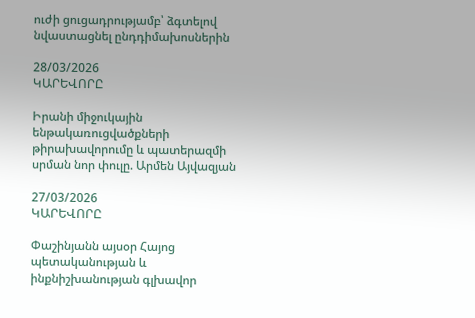ուժի ցուցադրությամբ՝ ձգտելով նվաստացնել ընդդիմախոսներին

28/03/2026
ԿԱՐԵՎՈՐԸ

Իրանի միջուկային ենթակառուցվածքների թիրախավորումը և պատերազմի սրման նոր փուլը. Արմեն Այվազյան

27/03/2026
ԿԱՐԵՎՈՐԸ

Փաշինյանն այսօր Հայոց պետականության և ինքնիշխանության գլխավոր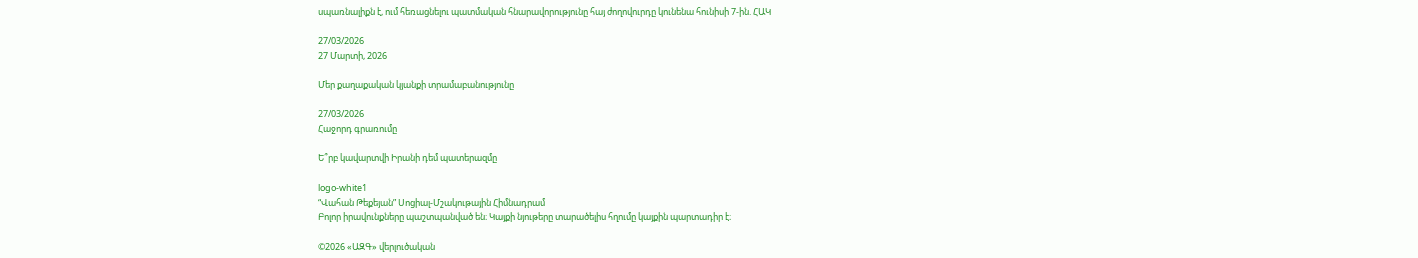սպառնալիքն է, ում հեռացնելու պատմական հնարավորությունը հայ ժողովուրդը կունենա հունիսի 7-ին. ՀԱԿ

27/03/2026
27 Մարտի, 2026

Մեր քաղաքական կյանքի տրամաբանությունը

27/03/2026
Հաջորդ գրառումը

Ե՞րբ կավարտվի Իրանի դեմ պատերազմը

logo-white1
“Վահան Թեքեյան” Սոցիալ-Մշակութային Հիմնադրամ
Բոլոր իրավունքները պաշտպանված են։ Կայքի նյութերը տարածելիս հղումը կայքին պարտադիր է։

©2026 «ԱԶԳ» վերլուծական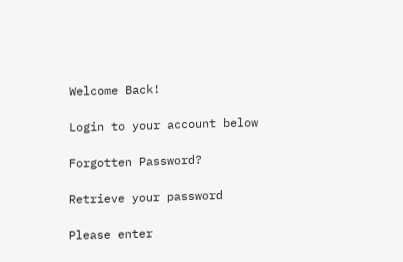Welcome Back!

Login to your account below

Forgotten Password?

Retrieve your password

Please enter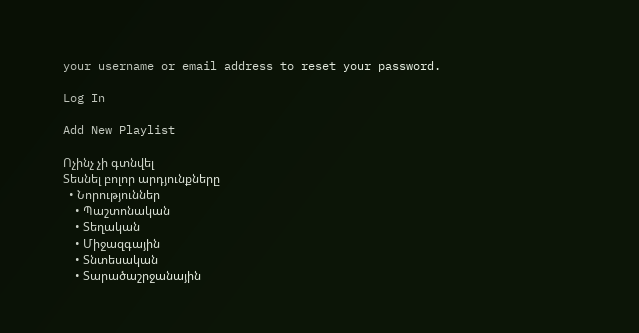your username or email address to reset your password.

Log In

Add New Playlist

Ոչինչ չի գտնվել
Տեսնել բոլոր արդյունքները
  • Նորություններ
    • Պաշտոնական
    • Տեղական
    • Միջազգային
    • Տնտեսական
    • Տարածաշրջանային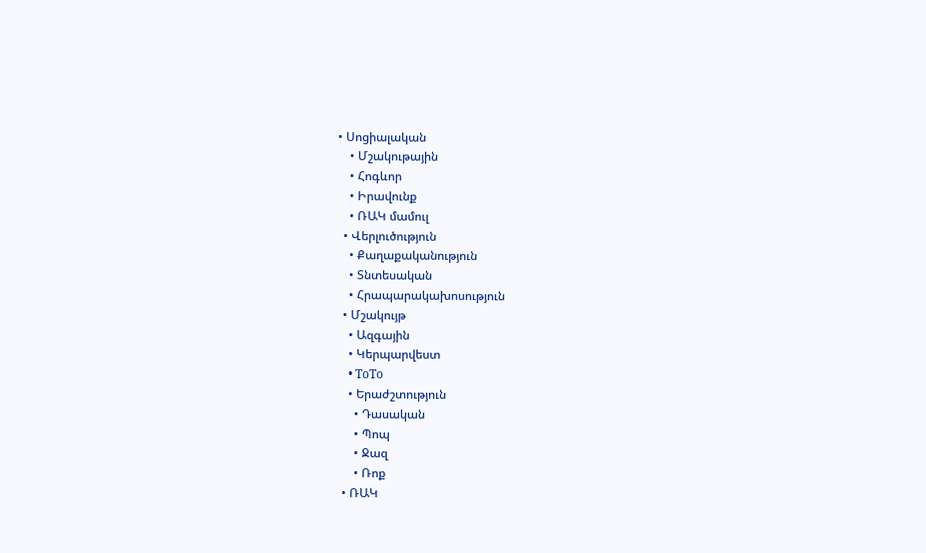• Սոցիալական
    • Մշակութային
    • Հոգևոր
    • Իրավունք
    • ՌԱԿ մամուլ
  • Վերլուծություն
    • Քաղաքականություն
    • Տնտեսական
    • Հրապարակախոսություն
  • Մշակույթ
    • Ազգային
    • Կերպարվեստ
    • ToTo
    • Երաժշտություն
      • Դասական
      • Պոպ
      • Ջազ
      • Ռոք
  • ՌԱԿ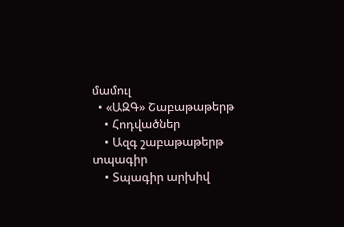մամուլ
  • «ԱԶԳ» Շաբաթաթերթ
    • Հոդվածներ
    • Ազգ շաբաթաթերթ տպագիր
    • Տպագիր արխիվ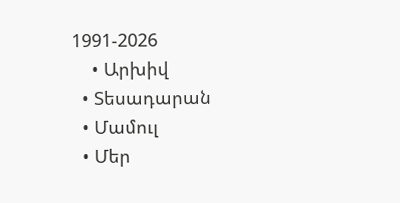1991-2026
    • Արխիվ
  • Տեսադարան
  • Մամուլ
  • Մեր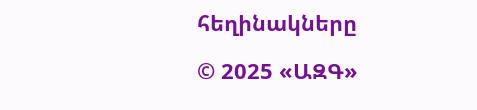հեղինակները

© 2025 «ԱԶԳ»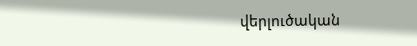վերլուծական